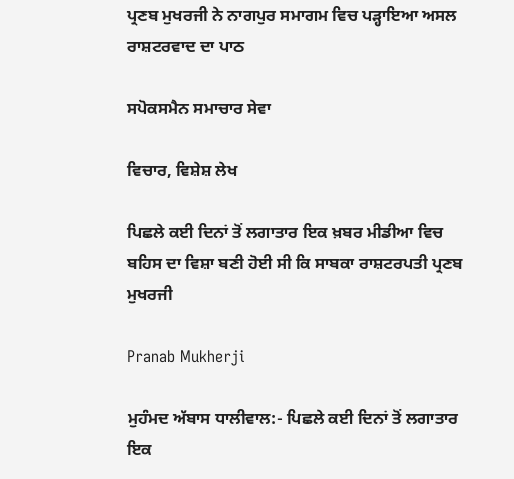ਪ੍ਰਣਬ ਮੁਖਰਜੀ ਨੇ ਨਾਗਪੁਰ ਸਮਾਗਮ ਵਿਚ ਪੜ੍ਹਾਇਆ ਅਸਲ ਰਾਸ਼ਟਰਵਾਦ ਦਾ ਪਾਠ

ਸਪੋਕਸਮੈਨ ਸਮਾਚਾਰ ਸੇਵਾ

ਵਿਚਾਰ, ਵਿਸ਼ੇਸ਼ ਲੇਖ

ਪਿਛਲੇ ਕਈ ਦਿਨਾਂ ਤੋਂ ਲਗਾਤਾਰ ਇਕ ਖ਼ਬਰ ਮੀਡੀਆ ਵਿਚ ਬਹਿਸ ਦਾ ਵਿਸ਼ਾ ਬਣੀ ਹੋਈ ਸੀ ਕਿ ਸਾਬਕਾ ਰਾਸ਼ਟਰਪਤੀ ਪ੍ਰਣਬ ਮੁਖਰਜੀ

Pranab Mukherji

ਮੁਹੰਮਦ ਅੱਬਾਸ ਧਾਲੀਵਾਲ:- ਪਿਛਲੇ ਕਈ ਦਿਨਾਂ ਤੋਂ ਲਗਾਤਾਰ ਇਕ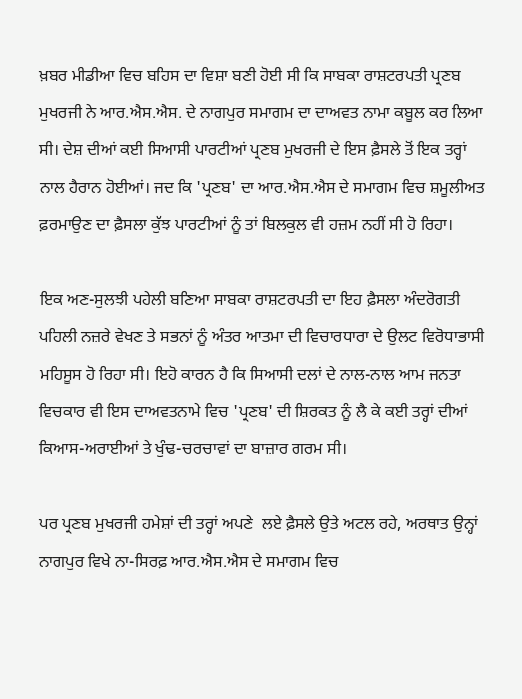ਖ਼ਬਰ ਮੀਡੀਆ ਵਿਚ ਬਹਿਸ ਦਾ ਵਿਸ਼ਾ ਬਣੀ ਹੋਈ ਸੀ ਕਿ ਸਾਬਕਾ ਰਾਸ਼ਟਰਪਤੀ ਪ੍ਰਣਬ ਮੁਖਰਜੀ ਨੇ ਆਰ.ਐਸ.ਐਸ. ਦੇ ਨਾਗਪੁਰ ਸਮਾਗਮ ਦਾ ਦਾਅਵਤ ਨਾਮਾ ਕਬੂਲ ਕਰ ਲਿਆ ਸੀ। ਦੇਸ਼ ਦੀਆਂ ਕਈ ਸਿਆਸੀ ਪਾਰਟੀਆਂ ਪ੍ਰਣਬ ਮੁਖਰਜੀ ਦੇ ਇਸ ਫ਼ੈਸਲੇ ਤੋਂ ਇਕ ਤਰ੍ਹਾਂ ਨਾਲ ਹੈਰਾਨ ਹੋਈਆਂ। ਜਦ ਕਿ 'ਪ੍ਰਣਬ' ਦਾ ਆਰ.ਐਸ.ਐਸ ਦੇ ਸਮਾਗਮ ਵਿਚ ਸ਼ਮੂਲੀਅਤ ਫ਼ਰਮਾਉਣ ਦਾ ਫ਼ੈਸਲਾ ਕੁੱਝ ਪਾਰਟੀਆਂ ਨੂੰ ਤਾਂ ਬਿਲਕੁਲ ਵੀ ਹਜ਼ਮ ਨਹੀਂ ਸੀ ਹੋ ਰਿਹਾ।

ਇਕ ਅਣ-ਸੁਲਝੀ ਪਹੇਲੀ ਬਣਿਆ ਸਾਬਕਾ ਰਾਸ਼ਟਰਪਤੀ ਦਾ ਇਹ ਫ਼ੈਸਲਾ ਅੰਦਰੋਗਤੀ ਪਹਿਲੀ ਨਜ਼ਰੇ ਵੇਖਣ ਤੇ ਸਭਨਾਂ ਨੂੰ ਅੰਤਰ ਆਤਮਾ ਦੀ ਵਿਚਾਰਧਾਰਾ ਦੇ ਉਲਟ ਵਿਰੋਧਾਭਾਸੀ ਮਹਿਸੂਸ ਹੋ ਰਿਹਾ ਸੀ। ਇਹੋ ਕਾਰਨ ਹੈ ਕਿ ਸਿਆਸੀ ਦਲਾਂ ਦੇ ਨਾਲ-ਨਾਲ ਆਮ ਜਨਤਾ ਵਿਚਕਾਰ ਵੀ ਇਸ ਦਾਅਵਤਨਾਮੇ ਵਿਚ 'ਪ੍ਰਣਬ' ਦੀ ਸ਼ਿਰਕਤ ਨੂੰ ਲੈ ਕੇ ਕਈ ਤਰ੍ਹਾਂ ਦੀਆਂ ਕਿਆਸ-ਅਰਾਈਆਂ ਤੇ ਖੁੰਢ-ਚਰਚਾਵਾਂ ਦਾ ਬਾਜ਼ਾਰ ਗਰਮ ਸੀ।

ਪਰ ਪ੍ਰਣਬ ਮੁਖਰਜੀ ਹਮੇਸ਼ਾਂ ਦੀ ਤਰ੍ਹਾਂ ਅਪਣੇ  ਲਏ ਫ਼ੈਸਲੇ ਉਤੇ ਅਟਲ ਰਹੇ, ਅਰਥਾਤ ਉਨ੍ਹਾਂ ਨਾਗਪੁਰ ਵਿਖੇ ਨਾ-ਸਿਰਫ਼ ਆਰ.ਐਸ.ਐਸ ਦੇ ਸਮਾਗਮ ਵਿਚ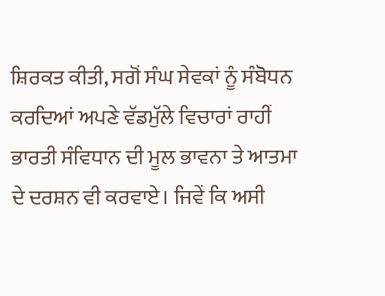ਸ਼ਿਰਕਤ ਕੀਤੀ, ਸਗੋਂ ਸੰਘ ਸੇਵਕਾਂ ਨੂੰ ਸੰਬੋਧਨ ਕਰਦਿਆਂ ਅਪਣੇ ਵੱਡਮੁੱਲੇ ਵਿਚਾਰਾਂ ਰਾਹੀਂ ਭਾਰਤੀ ਸੰਵਿਧਾਨ ਦੀ ਮੂਲ ਭਾਵਨਾ ਤੇ ਆਤਮਾ ਦੇ ਦਰਸ਼ਨ ਵੀ ਕਰਵਾਏ। ਜਿਵੇਂ ਕਿ ਅਸੀ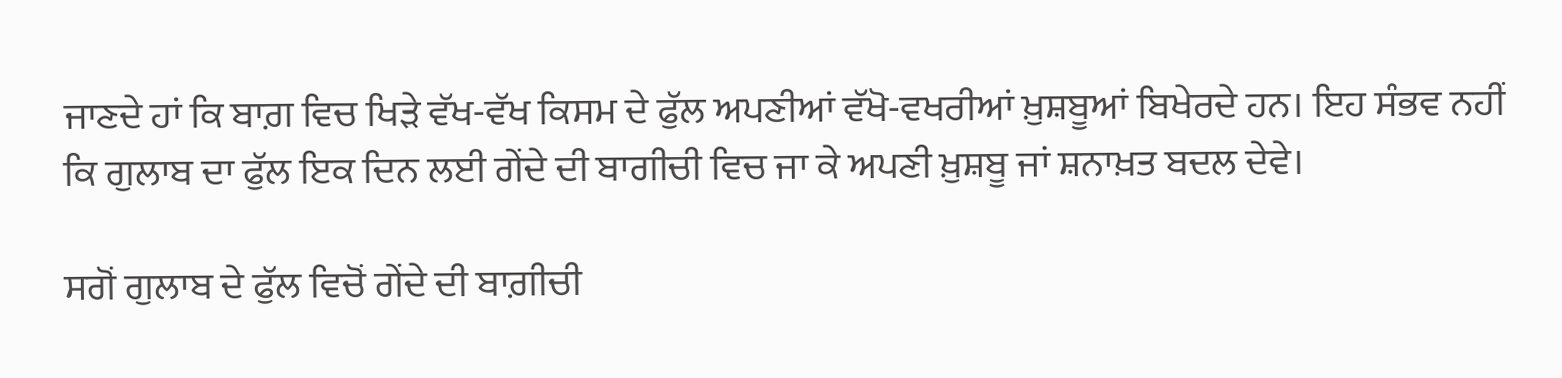ਜਾਣਦੇ ਹਾਂ ਕਿ ਬਾਗ਼ ਵਿਚ ਖਿੜੇ ਵੱਖ-ਵੱਖ ਕਿਸਮ ਦੇ ਫੁੱਲ ਅਪਣੀਆਂ ਵੱਖੋ-ਵਖਰੀਆਂ ਖ਼ੁਸ਼ਬੂਆਂ ਬਿਖੇਰਦੇ ਹਨ। ਇਹ ਸੰਭਵ ਨਹੀਂ ਕਿ ਗੁਲਾਬ ਦਾ ਫੁੱਲ ਇਕ ਦਿਨ ਲਈ ਗੇਂਦੇ ਦੀ ਬਾਗੀਚੀ ਵਿਚ ਜਾ ਕੇ ਅਪਣੀ ਖ਼ੁਸ਼ਬੂ ਜਾਂ ਸ਼ਨਾਖ਼ਤ ਬਦਲ ਦੇਵੇ।

ਸਗੋਂ ਗੁਲਾਬ ਦੇ ਫੁੱਲ ਵਿਚੋਂ ਗੇਂਦੇ ਦੀ ਬਾਗ਼ੀਚੀ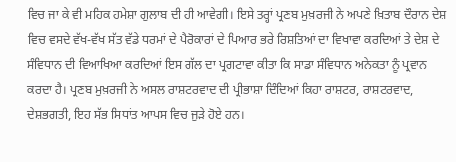ਵਿਚ ਜਾ ਕੇ ਵੀ ਮਹਿਕ ਹਮੇਸ਼ਾ ਗੁਲਾਬ ਦੀ ਹੀ ਆਵੇਗੀ। ਇਸੇ ਤਰ੍ਹਾਂ ਪ੍ਰਣਬ ਮੁਖ਼ਰਜੀ ਨੇ ਅਪਣੇ ਖ਼ਿਤਾਬ ਦੌਰਾਨ ਦੇਸ਼ ਵਿਚ ਵਸਦੇ ਵੱਖ-ਵੱਖ ਸੱਤ ਵੱਡੇ ਧਰਮਾਂ ਦੇ ਪੈਰੋਕਾਰਾਂ ਦੇ ਪਿਆਰ ਭਰੇ ਰਿਸ਼ਤਿਆਂ ਦਾ ਵਿਖਾਵਾ ਕਰਦਿਆਂ ਤੇ ਦੇਸ਼ ਦੇ ਸੰਵਿਧਾਨ ਦੀ ਵਿਆਖਿਆ ਕਰਦਿਆਂ ਇਸ ਗੱਲ ਦਾ ਪ੍ਰਗਟਾਵਾ ਕੀਤਾ ਕਿ ਸਾਡਾ ਸੰਵਿਧਾਨ ਅਨੇਕਤਾ ਨੂੰ ਪ੍ਰਵਾਨ ਕਰਦਾ ਹੈ। ਪ੍ਰਣਬ ਮੁਖ਼ਰਜੀ ਨੇ ਅਸਲ ਰਾਸ਼ਟਰਵਾਦ ਦੀ ਪ੍ਰੀਭਾਸ਼ਾ ਦਿੰਦਿਆਂ ਕਿਹਾ ਰਾਸ਼ਟਰ, ਰਾਸ਼ਟਰਵਾਦ, ਦੇਸ਼ਭਗਤੀ, ਇਹ ਸੱਭ ਸਿਧਾਂਤ ਆਪਸ ਵਿਚ ਜੁੜੇ ਹੋਏ ਹਨ।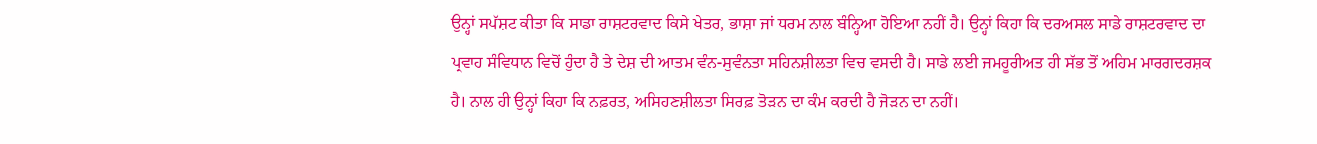ਉਨ੍ਹਾਂ ਸਪੱਸ਼ਟ ਕੀਤਾ ਕਿ ਸਾਡਾ ਰਾਸ਼ਟਰਵਾਦ ਕਿਸੇ ਖੇਤਰ, ਭਾਸ਼ਾ ਜਾਂ ਧਰਮ ਨਾਲ ਬੰਨ੍ਹਿਆ ਹੋਇਆ ਨਹੀਂ ਹੈ। ਉਨ੍ਹਾਂ ਕਿਹਾ ਕਿ ਦਰਅਸਲ ਸਾਡੇ ਰਾਸ਼ਟਰਵਾਦ ਦਾ ਪ੍ਰਵਾਹ ਸੰਵਿਧਾਨ ਵਿਚੋਂ ਹੁੰਦਾ ਹੈ ਤੇ ਦੇਸ਼ ਦੀ ਆਤਮ ਵੰਨ-ਸੁਵੰਨਤਾ ਸਹਿਨਸ਼ੀਲਤਾ ਵਿਚ ਵਸਦੀ ਹੈ। ਸਾਡੇ ਲਈ ਜਮਹੂਰੀਅਤ ਹੀ ਸੱਭ ਤੋਂ ਅਹਿਮ ਮਾਰਗਦਰਸ਼ਕ ਹੈ। ਨਾਲ ਹੀ ਉਨ੍ਹਾਂ ਕਿਹਾ ਕਿ ਨਫ਼ਰਤ, ਅਸਿਹਣਸ਼ੀਲਤਾ ਸਿਰਫ਼ ਤੋੜਨ ਦਾ ਕੰਮ ਕਰਦੀ ਹੈ ਜੋੜਨ ਦਾ ਨਹੀਂ।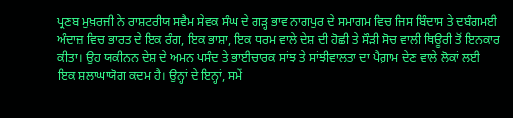ਪ੍ਰਣਬ ਮੁਖ਼ਰਜੀ ਨੇ ਰਾਸ਼ਟਰੀਯ ਸਵੈਮ ਸੇਵਕ ਸੰਘ ਦੇ ਗੜ੍ਹ ਭਾਵ ਨਾਗਪੁਰ ਦੇ ਸਮਾਗਮ ਵਿਚ ਜਿਸ ਬਿੰਦਾਸ ਤੇ ਦਬੰਗਮਈ ਅੰਦਾਜ਼ ਵਿਚ ਭਾਰਤ ਦੇ ਇਕ ਰੰਗ, ਇਕ ਭਾਸ਼ਾ, ਇਕ ਧਰਮ ਵਾਲੇ ਦੇਸ਼ ਦੀ ਹੋਛੀ ਤੇ ਸੌੜੀ ਸੋਚ ਵਾਲੀ ਥਿਊਰੀ ਤੋਂ ਇਨਕਾਰ ਕੀਤਾ। ਉਹ ਯਕੀਨਨ ਦੇਸ਼ ਦੇ ਅਮਨ ਪਸੰਦ ਤੇ ਭਾਈਚਾਰਕ ਸਾਂਝ ਤੇ ਸਾਂਝੀਵਾਲਤਾ ਦਾ ਪੈਗ਼ਾਮ ਦੇਣ ਵਾਲੇ ਲੋਕਾਂ ਲਈ ਇਕ ਸ਼ਲਾਘਾਯੋਗ ਕਦਮ ਹੈ। ਉਨ੍ਹਾਂ ਦੇ ਇਨ੍ਹਾਂ, ਸਮੇਂ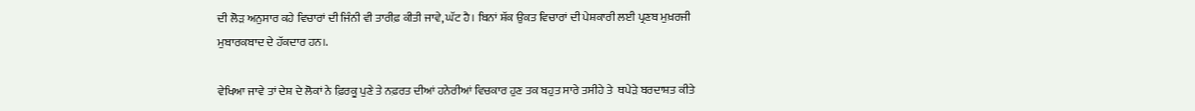ਦੀ ਲੋੜ ਅਨੁਸਾਰ ਕਹੇ ਵਿਚਾਰਾਂ ਦੀ ਜਿੰਨੀ ਵੀ ਤਾਰੀਫ਼ ਕੀਤੀ ਜਾਵੇ, ਘੱਟ ਹੈ। ਬਿਨਾਂ ਸ਼ੱਕ ਉਕਤ ਵਿਚਾਰਾਂ ਦੀ ਪੇਸ਼ਕਾਰੀ ਲਈ ਪ੍ਰਣਬ ਮੁਖ਼ਰਜੀ ਮੁਬਾਰਕਬਾਦ ਦੇ ਹੱਕਦਾਰ ਹਨ।.

ਵੇਖਿਆ ਜਾਵੇ ਤਾਂ ਦੇਸ਼ ਦੇ ਲੋਕਾਂ ਨੇ ਫ਼ਿਰਕੂ ਪੁਣੇ ਤੇ ਨਫ਼ਰਤ ਦੀਆਂ ਹਨੇਰੀਆਂ ਵਿਚਕਾਰ ਹੁਣ ਤਕ ਬਹੁਤ ਸਾਰੇ ਤਸੀਹੇ ਤੇ  ਥਪੇੜੇ ਬਰਦਾਸ਼ਤ ਕੀਤੇ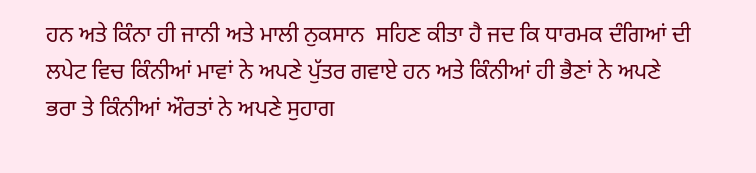ਹਨ ਅਤੇ ਕਿੰਨਾ ਹੀ ਜਾਨੀ ਅਤੇ ਮਾਲੀ ਨੁਕਸਾਨ  ਸਹਿਣ ਕੀਤਾ ਹੈ ਜਦ ਕਿ ਧਾਰਮਕ ਦੰਗਿਆਂ ਦੀ ਲਪੇਟ ਵਿਚ ਕਿੰਨੀਆਂ ਮਾਵਾਂ ਨੇ ਅਪਣੇ ਪੁੱਤਰ ਗਵਾਏ ਹਨ ਅਤੇ ਕਿੰਨੀਆਂ ਹੀ ਭੈਣਾਂ ਨੇ ਅਪਣੇ ਭਰਾ ਤੇ ਕਿੰਨੀਆਂ ਔਰਤਾਂ ਨੇ ਅਪਣੇ ਸੁਹਾਗ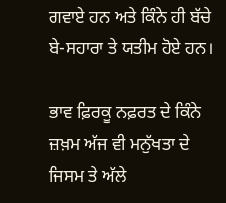ਗਵਾਏ ਹਨ ਅਤੇ ਕਿੰਨੇ ਹੀ ਬੱਚੇ ਬੇ-ਸਹਾਰਾ ਤੇ ਯਤੀਮ ਹੋਏ ਹਨ।

ਭਾਵ ਫ਼ਿਰਕੂ ਨਫ਼ਰਤ ਦੇ ਕਿੰਨੇ ਜ਼ਖ਼ਮ ਅੱਜ ਵੀ ਮਨੁੱਖਤਾ ਦੇ ਜਿਸਮ ਤੇ ਅੱਲੇ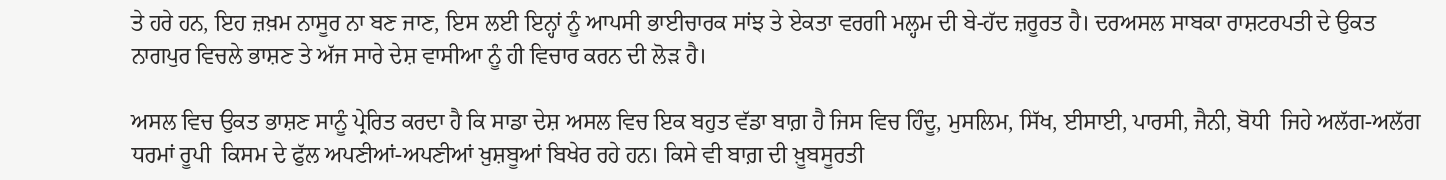ਤੇ ਹਰੇ ਹਨ, ਇਹ ਜ਼ਖ਼ਮ ਨਾਸੂਰ ਨਾ ਬਣ ਜਾਣ, ਇਸ ਲਈ ਇਨ੍ਹਾਂ ਨੂੰ ਆਪਸੀ ਭਾਈਚਾਰਕ ਸਾਂਝ ਤੇ ਏਕਤਾ ਵਰਗੀ ਮਲ੍ਹਮ ਦੀ ਬੇ-ਹੱਦ ਜ਼ਰੂਰਤ ਹੈ। ਦਰਅਸਲ ਸਾਬਕਾ ਰਾਸ਼ਟਰਪਤੀ ਦੇ ਉਕਤ ਨਾਗਪੁਰ ਵਿਚਲੇ ਭਾਸ਼ਣ ਤੇ ਅੱਜ ਸਾਰੇ ਦੇਸ਼ ਵਾਸੀਆ ਨੂੰ ਹੀ ਵਿਚਾਰ ਕਰਨ ਦੀ ਲੋੜ ਹੈ।

ਅਸਲ ਵਿਚ ਉਕਤ ਭਾਸ਼ਣ ਸਾਨੂੰ ਪ੍ਰੇਰਿਤ ਕਰਦਾ ਹੈ ਕਿ ਸਾਡਾ ਦੇਸ਼ ਅਸਲ ਵਿਚ ਇਕ ਬਹੁਤ ਵੱਡਾ ਬਾਗ਼ ਹੈ ਜਿਸ ਵਿਚ ਹਿੰਦੂ, ਮੁਸਲਿਮ, ਸਿੱਖ, ਈਸਾਈ, ਪਾਰਸੀ, ਜੈਨੀ, ਬੋਧੀ  ਜਿਹੇ ਅਲੱਗ-ਅਲੱਗ ਧਰਮਾਂ ਰੂਪੀ  ਕਿਸਮ ਦੇ ਫੁੱਲ ਅਪਣੀਆਂ-ਅਪਣੀਆਂ ਖ਼ੁਸ਼ਬੂਆਂ ਬਿਖੇਰ ਰਹੇ ਹਨ। ਕਿਸੇ ਵੀ ਬਾਗ਼ ਦੀ ਖ਼ੂਬਸੂਰਤੀ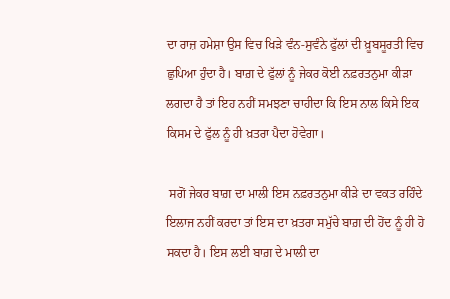ਦਾ ਰਾਜ਼ ਹਮੇਸ਼ਾ ਉਸ ਵਿਚ ਖਿੜੇ ਵੰਨ-ਸੁਵੰਨੇ ਫੁੱਲਾਂ ਦੀ ਖ਼ੂਬਸੂਰਤੀ ਵਿਚ ਛੁਪਿਆ ਹੁੰਦਾ ਹੈ। ਬਾਗ਼ ਦੇ ਫੁੱਲਾਂ ਨੂੰ ਜੇਕਰ ਕੋਈ ਨਫ਼ਰਤਨੁਮਾ ਕੀੜਾ ਲਗਦਾ ਹੈ ਤਾਂ ਇਹ ਨਹੀਂ ਸਮਝਣਾ ਚਾਹੀਦਾ ਕਿ ਇਸ ਨਾਲ ਕਿਸੇ ਇਕ ਕਿਸਮ ਦੇ ਫੁੱਲ ਨੂੰ ਹੀ ਖ਼ਤਰਾ ਪੈਦਾ ਹੋਵੇਗਾ।

 ਸਗੋਂ ਜੇਕਰ ਬਾਗ਼ ਦਾ ਮਾਲੀ ਇਸ ਨਫ਼ਰਤਨੁਮਾ ਕੀੜੇ ਦਾ ਵਕਤ ਰਹਿੰਦੇ ਇਲਾਜ ਨਹੀਂ ਕਰਦਾ ਤਾਂ ਇਸ ਦਾ ਖ਼ਤਰਾ ਸਮੁੱਚੇ ਬਾਗ਼ ਦੀ ਹੋਂਦ ਨੂੰ ਹੀ ਹੋ ਸਕਦਾ ਹੈ। ਇਸ ਲਈ ਬਾਗ਼ ਦੇ ਮਾਲੀ ਦਾ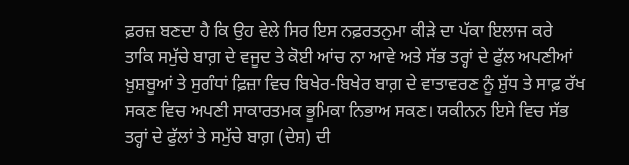ਫ਼ਰਜ਼ ਬਣਦਾ ਹੈ ਕਿ ਉਹ ਵੇਲੇ ਸਿਰ ਇਸ ਨਫ਼ਰਤਨੁਮਾ ਕੀੜੇ ਦਾ ਪੱਕਾ ਇਲਾਜ ਕਰੇ ਤਾਕਿ ਸਮੁੱਚੇ ਬਾਗ਼ ਦੇ ਵਜੂਦ ਤੇ ਕੋਈ ਆਂਚ ਨਾ ਆਵੇ ਅਤੇ ਸੱਭ ਤਰ੍ਹਾਂ ਦੇ ਫੁੱਲ ਅਪਣੀਆਂ ਖ਼ੁਸ਼ਬੂਆਂ ਤੇ ਸੁਗੰਧਾਂ ਫ਼ਿਜ਼ਾ ਵਿਚ ਬਿਖੇਰ-ਬਿਖੇਰ ਬਾਗ਼ ਦੇ ਵਾਤਾਵਰਣ ਨੂੰ ਸ਼ੁੱਧ ਤੇ ਸਾਫ਼ ਰੱਖ ਸਕਣ ਵਿਚ ਅਪਣੀ ਸਾਕਾਰਤਮਕ ਭੂਮਿਕਾ ਨਿਭਾਅ ਸਕਣ। ਯਕੀਨਨ ਇਸੇ ਵਿਚ ਸੱਭ ਤਰ੍ਹਾਂ ਦੇ ਫੁੱਲਾਂ ਤੇ ਸਮੁੱਚੇ ਬਾਗ਼ (ਦੇਸ਼) ਦੀ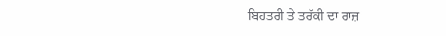ਬਿਹਤਰੀ ਤੇ ਤਰੱਕੀ ਦਾ ਰਾਜ਼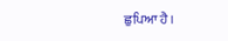ਛੁਪਿਆ ਹੈ।